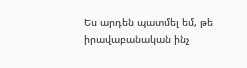Ես արդեն պատմել եմ, թե իրավաբանական ինչ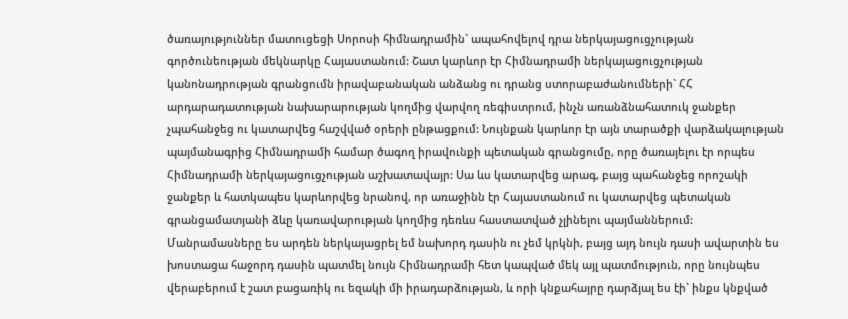ծառայություններ մատուցեցի Սորոսի հիմնադրամին` ապահովելով դրա ներկայացուցչության գործունեության մեկնարկը Հայաստանում: Շատ կարևոր էր Հիմնադրամի ներկայացուցչության կանոնադրության գրանցումն իրավաբանական անձանց ու դրանց ստորաբաժանումների` ՀՀ արդարադատության նախարարության կողմից վարվող ռեգիստրում, ինչն առանձնահատուկ ջանքեր չպահանջեց ու կատարվեց հաշվված օրերի ընթացքում: Նույնքան կարևոր էր այն տարածքի վարձակալության պայմանագրից Հիմնադրամի համար ծագող իրավունքի պետական գրանցումը, որը ծառայելու էր որպես Հիմնադրամի ներկայացուցչության աշխատավայր: Սա ևս կատարվեց արագ, բայց պահանջեց որոշակի ջանքեր և հատկապես կարևորվեց նրանով, որ առաջինն էր Հայաստանում ու կատարվեց պետական գրանցամատյանի ձևը կառավարության կողմից դեռևս հաստատված չլինելու պայմաններում: Մանրամասները ես արդեն ներկայացրել եմ նախորդ դասին ու չեմ կրկնի, բայց այդ նույն դասի ավարտին ես խոստացա հաջորդ դասին պատմել նույն Հիմնադրամի հետ կապված մեկ այլ պատմություն, որը նույնպես վերաբերում է շատ բացառիկ ու եզակի մի իրադարձության, և որի կնքահայրը դարձյալ ես էի` ինքս կնքված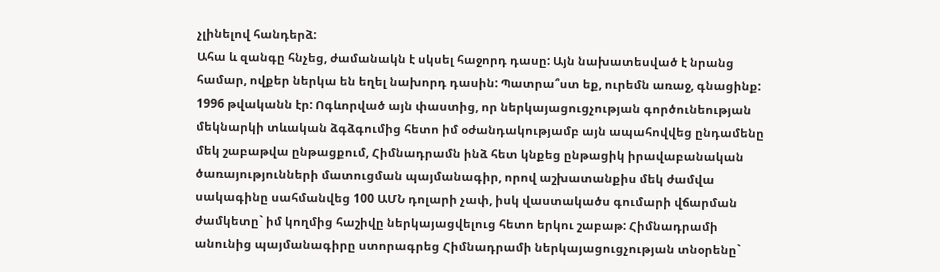չլինելով հանդերձ:
Ահա և զանգը հնչեց, ժամանակն է սկսել հաջորդ դասը: Այն նախատեսված է նրանց համար, ովքեր ներկա են եղել նախորդ դասին: Պատրա՞ստ եք, ուրեմն առաջ, գնացինք:
1996 թվականն էր: Ոգևորված այն փաստից, որ ներկայացուցչության գործունեության մեկնարկի տևական ձգձգումից հետո իմ օժանդակությամբ այն ապահովվեց ընդամենը մեկ շաբաթվա ընթացքում, Հիմնադրամն ինձ հետ կնքեց ընթացիկ իրավաբանական ծառայությունների մատուցման պայմանագիր, որով աշխատանքիս մեկ ժամվա սակագինը սահմանվեց 100 ԱՄՆ դոլարի չափ, իսկ վաստակածս գումարի վճարման ժամկետը` իմ կողմից հաշիվը ներկայացվելուց հետո երկու շաբաթ: Հիմնադրամի անունից պայմանագիրը ստորագրեց Հիմնադրամի ներկայացուցչության տնօրենը`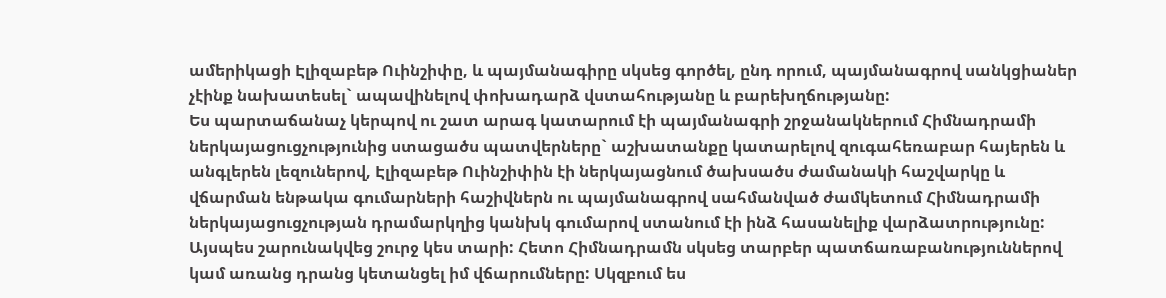ամերիկացի Էլիզաբեթ Ուինշիփը, և պայմանագիրը սկսեց գործել, ընդ որում, պայմանագրով սանկցիաներ չէինք նախատեսել` ապավինելով փոխադարձ վստահությանը և բարեխղճությանը:
Ես պարտաճանաչ կերպով ու շատ արագ կատարում էի պայմանագրի շրջանակներում Հիմնադրամի ներկայացուցչությունից ստացածս պատվերները` աշխատանքը կատարելով զուգահեռաբար հայերեն և անգլերեն լեզուներով, Էլիզաբեթ Ուինշիփին էի ներկայացնում ծախսածս ժամանակի հաշվարկը և վճարման ենթակա գումարների հաշիվներն ու պայմանագրով սահմանված ժամկետում Հիմնադրամի ներկայացուցչության դրամարկղից կանխկ գումարով ստանում էի ինձ հասանելիք վարձատրությունը: Այսպես շարունակվեց շուրջ կես տարի: Հետո Հիմնադրամն սկսեց տարբեր պատճառաբանություններով կամ առանց դրանց կետանցել իմ վճարումները: Սկզբում ես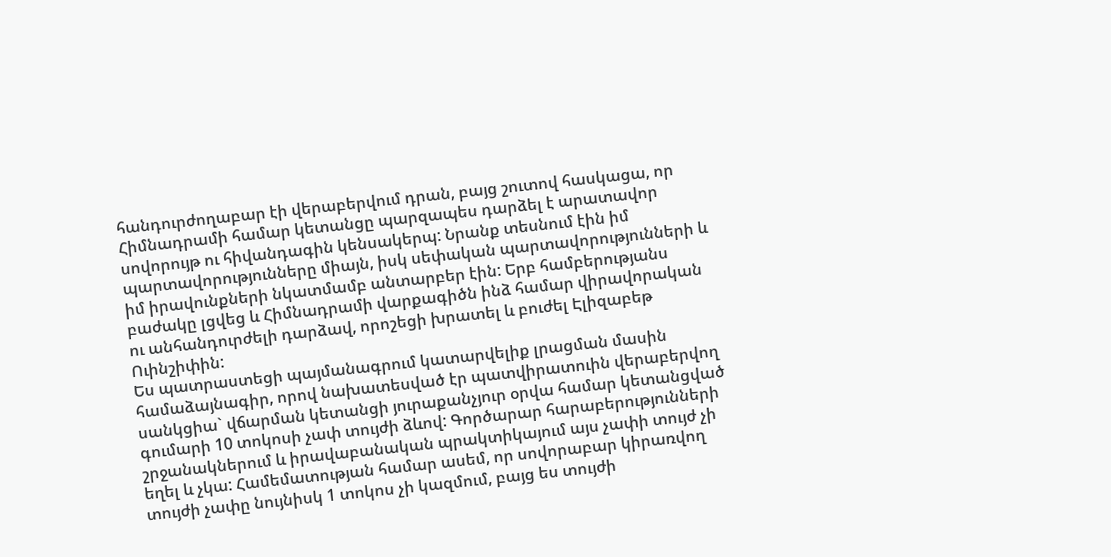հանդուրժողաբար էի վերաբերվում դրան, բայց շուտով հասկացա, որ Հիմնադրամի համար կետանցը պարզապես դարձել է արատավոր սովորույթ ու հիվանդագին կենսակերպ: Նրանք տեսնում էին իմ պարտավորությունները միայն, իսկ սեփական պարտավորությունների և իմ իրավունքների նկատմամբ անտարբեր էին: Երբ համբերությանս բաժակը լցվեց և Հիմնադրամի վարքագիծն ինձ համար վիրավորական ու անհանդուրժելի դարձավ, որոշեցի խրատել և բուժել Էլիզաբեթ Ուինշիփին:
Ես պատրաստեցի պայմանագրում կատարվելիք լրացման մասին համաձայնագիր, որով նախատեսված էր պատվիրատուին վերաբերվող սանկցիա` վճարման կետանցի յուրաքանչյուր օրվա համար կետանցված գումարի 10 տոկոսի չափ տույժի ձևով: Գործարար հարաբերությունների շրջանակներում և իրավաբանական պրակտիկայում այս չափի տույժ չի եղել և չկա: Համեմատության համար ասեմ, որ սովորաբար կիրառվող տույժի չափը նույնիսկ 1 տոկոս չի կազմում, բայց ես տույժի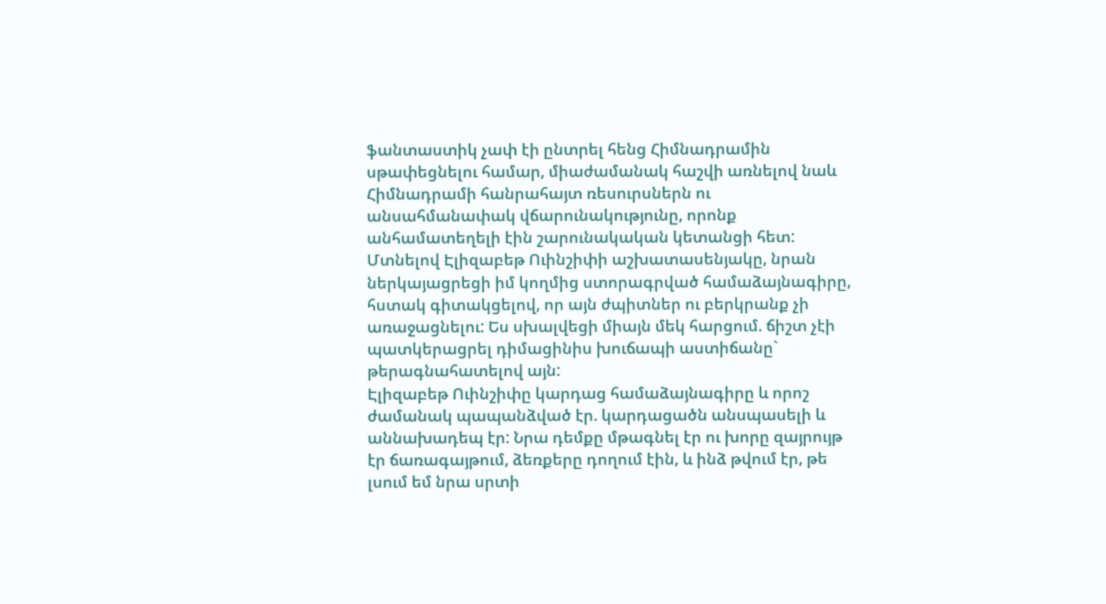ֆանտաստիկ չափ էի ընտրել հենց Հիմնադրամին սթափեցնելու համար, միաժամանակ հաշվի առնելով նաև Հիմնադրամի հանրահայտ ռեսուրսներն ու անսահմանափակ վճարունակությունը, որոնք անհամատեղելի էին շարունակական կետանցի հետ:
Մտնելով Էլիզաբեթ Ուինշիփի աշխատասենյակը, նրան ներկայացրեցի իմ կողմից ստորագրված համաձայնագիրը, հստակ գիտակցելով, որ այն ժպիտներ ու բերկրանք չի առաջացնելու: Ես սխալվեցի միայն մեկ հարցում. ճիշտ չէի պատկերացրել դիմացինիս խուճապի աստիճանը` թերագնահատելով այն:
Էլիզաբեթ Ուինշիփը կարդաց համաձայնագիրը և որոշ ժամանակ պապանձված էր. կարդացածն անսպասելի և աննախադեպ էր: Նրա դեմքը մթագնել էր ու խորը զայրույթ էր ճառագայթում, ձեռքերը դողում էին, և ինձ թվում էր, թե լսում եմ նրա սրտի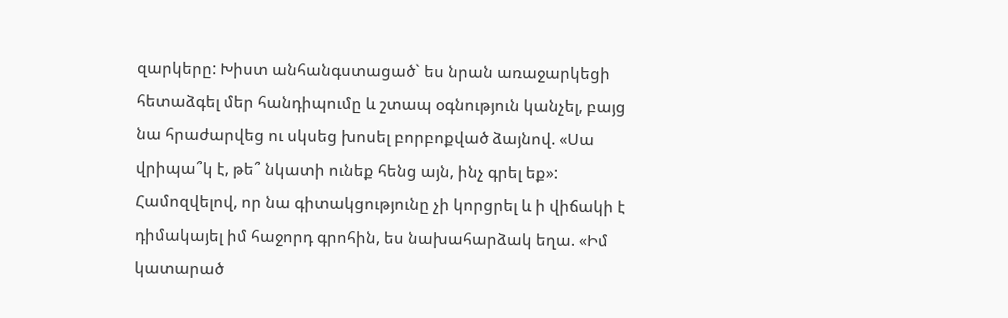զարկերը: Խիստ անհանգստացած` ես նրան առաջարկեցի հետաձգել մեր հանդիպումը և շտապ օգնություն կանչել, բայց նա հրաժարվեց ու սկսեց խոսել բորբոքված ձայնով. «Սա վրիպա՞կ է, թե՞ նկատի ունեք հենց այն, ինչ գրել եք»:
Համոզվելով, որ նա գիտակցությունը չի կորցրել և ի վիճակի է դիմակայել իմ հաջորդ գրոհին, ես նախահարձակ եղա. «Իմ կատարած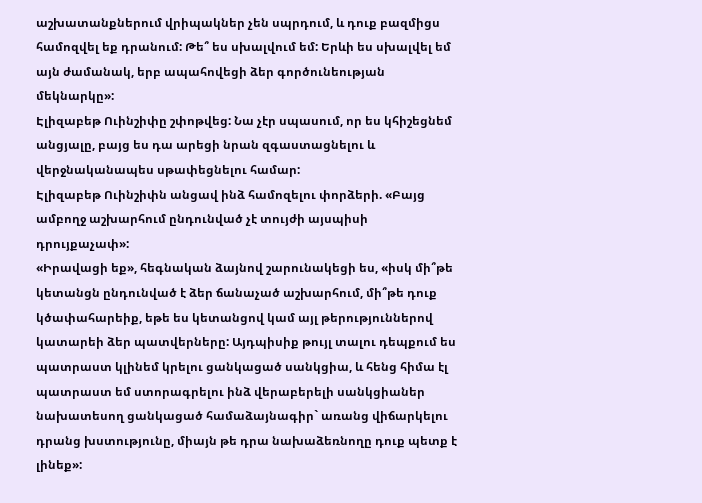աշխատանքներում վրիպակներ չեն սպրդում, և դուք բազմիցս համոզվել եք դրանում: Թե՞ ես սխալվում եմ: Երևի ես սխալվել եմ այն ժամանակ, երբ ապահովեցի ձեր գործունեության մեկնարկը»:
Էլիզաբեթ Ուինշիփը շփոթվեց: Նա չէր սպասում, որ ես կհիշեցնեմ անցյալը, բայց ես դա արեցի նրան զգաստացնելու և վերջնականապես սթափեցնելու համար:
Էլիզաբեթ Ուինշիփն անցավ ինձ համոզելու փորձերի. «Բայց ամբողջ աշխարհում ընդունված չէ տույժի այսպիսի դրույքաչափ»:
«Իրավացի եք», հեգնական ձայնով շարունակեցի ես, «իսկ մի՞թե կետանցն ընդունված է ձեր ճանաչած աշխարհում, մի՞թե դուք կծափահարեիք, եթե ես կետանցով կամ այլ թերություններով կատարեի ձեր պատվերները: Այդպիսիք թույլ տալու դեպքում ես պատրաստ կլինեմ կրելու ցանկացած սանկցիա, և հենց հիմա էլ պատրաստ եմ ստորագրելու ինձ վերաբերելի սանկցիաներ նախատեսող ցանկացած համաձայնագիր` առանց վիճարկելու դրանց խստությունը, միայն թե դրա նախաձեռնողը դուք պետք է լինեք»: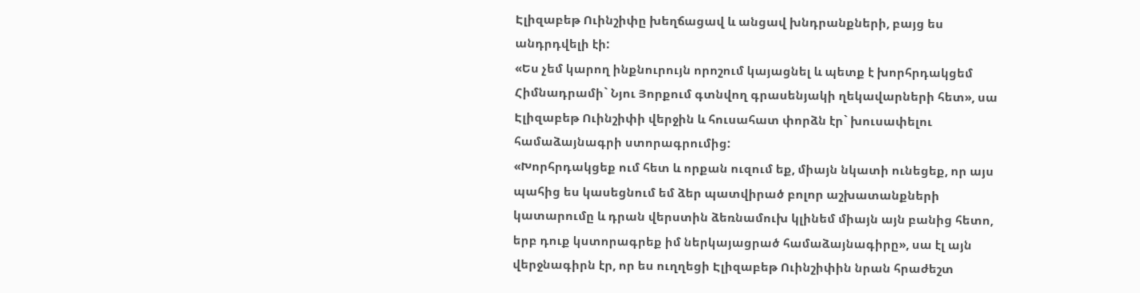Էլիզաբեթ Ուինշիփը խեղճացավ և անցավ խնդրանքների, բայց ես անդրդվելի էի:
«Ես չեմ կարող ինքնուրույն որոշում կայացնել և պետք է խորհրդակցեմ Հիմնադրամի` Նյու Յորքում գտնվող գրասենյակի ղեկավարների հետ», սա Էլիզաբեթ Ուինշիփի վերջին և հուսահատ փորձն էր` խուսափելու համաձայնագրի ստորագրումից:
«Խորհրդակցեք ում հետ և որքան ուզում եք, միայն նկատի ունեցեք, որ այս պահից ես կասեցնում եմ ձեր պատվիրած բոլոր աշխատանքների կատարումը և դրան վերստին ձեռնամուխ կլինեմ միայն այն բանից հետո, երբ դուք կստորագրեք իմ ներկայացրած համաձայնագիրը», սա էլ այն վերջնագիրն էր, որ ես ուղղեցի Էլիզաբեթ Ուինշիփին նրան հրաժեշտ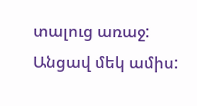տալուց առաջ:
Անցավ մեկ ամիս: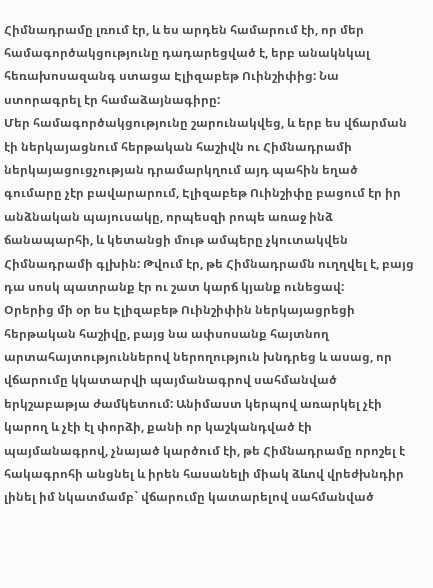Հիմնադրամը լռում էր, և ես արդեն համարում էի, որ մեր համագործակցությունը դադարեցված է, երբ անակնկալ հեռախոսազանգ ստացա Էլիզաբեթ Ուինշիփից: Նա ստորագրել էր համաձայնագիրը:
Մեր համագործակցությունը շարունակվեց, և երբ ես վճարման էի ներկայացնում հերթական հաշիվն ու Հիմնադրամի ներկայացուցչության դրամարկղում այդ պահին եղած գումարը չէր բավարարում, Էլիզաբեթ Ուինշիփը բացում էր իր անձնական պայուսակը, որպեսզի րոպե առաջ ինձ ճանապարհի, և կետանցի մութ ամպերը չկուտակվեն Հիմնադրամի գլխին: Թվում էր, թե Հիմնադրամն ուղղվել է, բայց դա սոսկ պատրանք էր ու շատ կարճ կյանք ունեցավ:
Օրերից մի օր ես Էլիզաբեթ Ուինշիփին ներկայացրեցի հերթական հաշիվը, բայց նա ափսոսանք հայտնող արտահայտություններով ներողություն խնդրեց և ասաց, որ վճարումը կկատարվի պայմանագրով սահմանված երկշաբաթյա ժամկետում: Անիմաստ կերպով առարկել չէի կարող և չէի էլ փորձի, քանի որ կաշկանդված էի պայմանագրով, չնայած կարծում էի, թե Հիմնադրամը որոշել է հակագրոհի անցնել և իրեն հասանելի միակ ձևով վրեժխնդիր լինել իմ նկատմամբ` վճարումը կատարելով սահմանված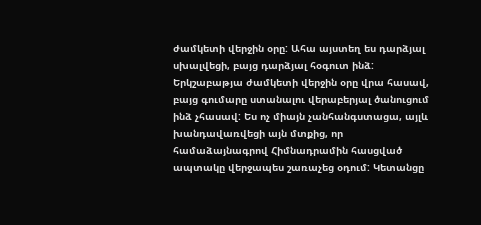ժամկետի վերջին օրը: Ահա այստեղ ես դարձյալ սխալվեցի, բայց դարձյալ հօգուտ ինձ:
Երկշաբաթյա ժամկետի վերջին օրը վրա հասավ, բայց գումարը ստանալու վերաբերյալ ծանուցում ինձ չհասավ: Ես ոչ միայն չանհանգստացա, այլև խանդավառվեցի այն մտքից, որ համաձայնագրով Հիմնադրամին հասցված ապտակը վերջապես շառաչեց օդում: Կետանցը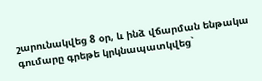շարունակվեց 8 օր, և ինձ վճարման ենթակա գումարը գրեթե կրկնապատկվեց`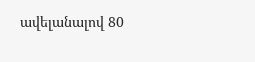ավելանալով 80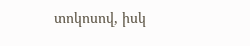տոկոսով, իսկ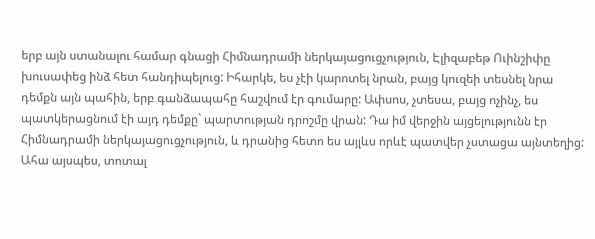երբ այն ստանալու համար գնացի Հիմնադրամի ներկայացուցչություն, Էլիզաբեթ Ուինշիփը խուսափեց ինձ հետ հանդիպելուց: Իհարկե, ես չէի կարոտել նրան, բայց կուզեի տեսնել նրա դեմքն այն պահին, երբ գանձապահը հաշվում էր գումարը: Ափսոս, չտեսա, բայց ոչինչ, ես պատկերացնում էի այդ դեմքը` պարտության դրոշմը վրան: Դա իմ վերջին այցելությունն էր Հիմնադրամի ներկայացուցչություն, և դրանից հետո ես այլևս որևէ պատվեր չստացա այնտեղից: Ահա այսպես, տոտալ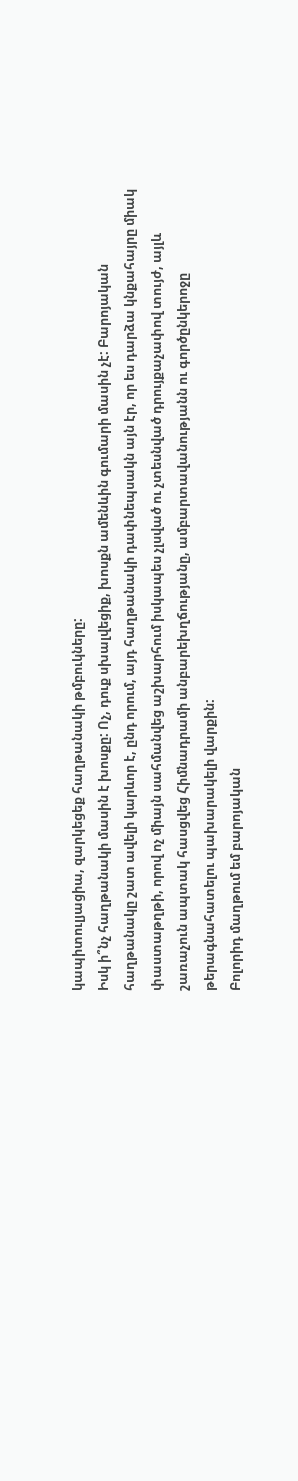կապիտուլյացիա, զարկեցեք հաղթանակի թմբուկները:
Իսկ ի՞նչ հաղթանակի մասին է խոսքը: Ոչ, դուք սխալվեցիք, խոսքն ամենևին գումարի մասին չէ: Բարոյական հաղթանակը շատ ավելի կարևոր է, ընդ որում, այդ հաղթանակի դափնեպսակն այն էր, որ ես դարձա կնքահայրը միակ փաստաթղթի, որով ոչ միայն սահմանվեց աշխարհում իսկապես չլսված ու չտեսնված դրույքաչափով տույժ, այլև շառաչուն ապտակ հասցվեց Հիմնադրամի անբարեխղճությանը, ամբարտավանությանն ու գործընկերոջը թերագնահատելու պախարակելի վարքին:
Բոլորիդ մաղթում եմ բարոյական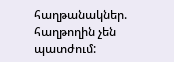հաղթանակներ. հաղթողին չեն պատժում: